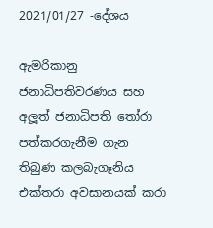2021/01/27 -දේශය

ඇමරිකානු ජනාධිපතිවරණය සහ අලූත් ජනාධිපති තෝරා පත්කරගැනීම ගැන තිබුණ කලබැගෑනිය එක්තරා අවසානයක් කරා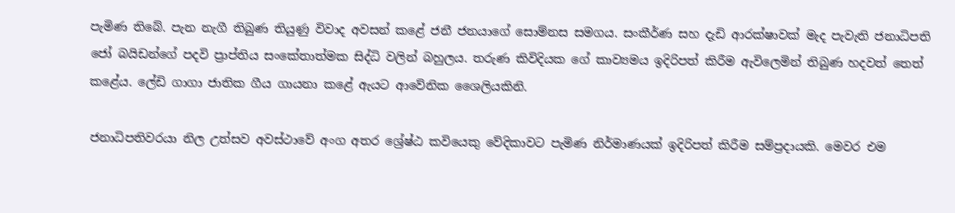පැමිණ තිබේ. පැන නැගී තිබුණ තියුණු විවාද අවසන් කළේ ජනී ජනයාගේ සොම්නස සමගය. සංකීර්ණ සහ දැඩි ආරක්ෂාවක් මැද පැවැති ජනාධිපති ජෝ බයිඩන්ගේ පදවි ප්‍රාප්තිය සංකේතාත්මක සිද්ධි වලින් බහුලය. තරුණ කිවිදියක ගේ කාව්‍යමය ඉදිරිපත් කිරීම ඇවිලෙමින් තිබුණ හදවත් තෙත් කළේය. ලේඩි ගාගා ජාතික ගීය ගායනා කළේ ඇයට ආවේනික ශෛලියකිනි.

ජනාධිපතිවරයා නිල උත්සව අවස්ථාවේ අංග අතර ශ්‍රේෂ්ඨ කවියෙකු වේදිකාවට පැමිණ නිර්මාණයක් ඉදිරිපත් කිරීම සම්ප්‍රදායකි. මෙවර එම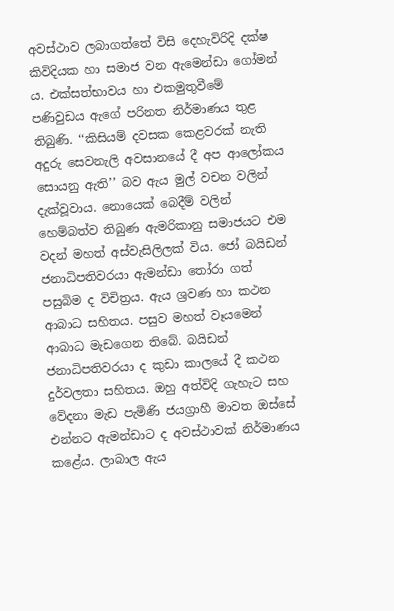අවස්ථාව ලබාගත්තේ විසි දෙහැවිරිදි දක්ෂ කිවිදියක හා සමාජ වන ඇමෙන්ඩා ගෝමන් ය. එක්සත්භාවය හා එකමුතුවීමේ පණිවුඩය ඇගේ පරිනත නිර්මාණය තුළ තිබුණි. ‘‘කිසියම් දවසක කෙළවරක් නැති අදුරු සෙවනැලි අවසානයේ දී අප ආලෝකය සොයනු ඇති’’ බව ඇය මුල් වචන වලින් දැක්වූවාය. නොයෙක් බෙදීම් වලින් හෙම්බත්ව තිබුණ ඇමරිකානු සමාජයට එම වදන් මහත් අස්වැසිලිලක් විය. ජෝ බයිඩන් ජනාධිපතිවරයා ඇමන්ඩා තෝරා ගත් පසුබිම ද විචිත්‍රය. ඇය ශ්‍රවණ හා කථන ආබාධ සහිතය. පසුව මහත් වෑයමෙන් ආබාධ මැඩගෙන තිබේ. බයිඩන් ජනාධිපතිවරයා ද කුඩා කාලයේ දී කථන දුර්වලතා සහිතය. ඔහු අත්විදි ගැහැට සහ වේදනා මැඩ පැමිණි ජයග්‍රාහී මාවත ඔස්සේ එන්නට ඇමන්ඩාට ද අවස්ථාවක් නිර්මාණය කළේය. ලාබාල ඇය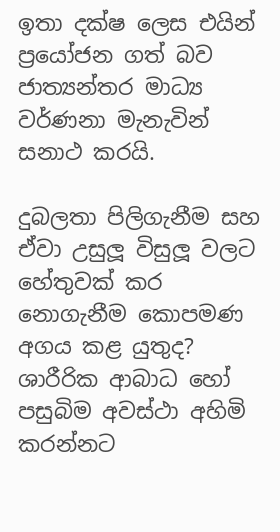ඉතා දක්ෂ ලෙස එයින් ප්‍රයෝජන ගත් බව ජාත්‍යන්තර මාධ්‍ය වර්ණනා මැනැවින් සනාථ කරයි.

දුබලතා පිලිගැනීම සහ ඒවා උසුලූ විසුලූ වලට හේතුවක් කර නොගැනීම කොපමණ අගය කළ යුතුද? ශාරීරික ආබාධ හෝ පසුබිම අවස්ථා අහිමි කරන්නට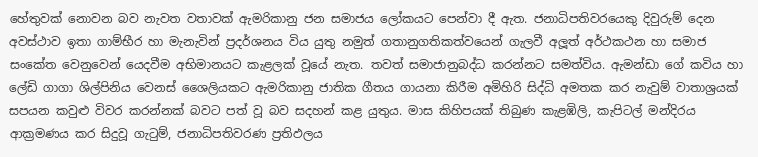හේතුවක් නොවන බව නැවත වතාවක් ඇමරිකානු ජන සමාජය ලෝකයට පෙන්වා දී ඇත. ජනාධිපතිවරයෙකු දිවුරුම් දෙන අවස්ථාව ඉතා ගාම්භීර හා මැනැවින් ප්‍රදර්ශනය විය යුතු නමුත් ගතානුගතිකත්වයෙන් ගැලවී අලූත් අර්ථකථන හා සමාජ සංකේත වෙනුවෙන් යෙදවීම අභිමානයට කැළලක් වූයේ නැත. තවත් සමාජානුබද්ධ කරන්නට සමත්විය. ඇමන්ඩා ගේ කවිය හා ලේඩි ගාගා ශිල්පිනිය වෙනස් ශෛලියකට ඇමරිකානු ජාතික ගීතය ගායනා කිරීම අමිහිරි සිද්ධි අමතක කර නැවුම් වාතාශ්‍රයක් සපයන කවුළු විවර කරන්නක් බවට පත් වූ බව සදහන් කළ යුතුය. මාස කිහිපයක් තිබුණ කැළඹිලි, කැපිටල් මන්දිරය ආක්‍රමණය කර සිදුවූ ගැටුම්, ජනාධිපතිවරණ ප්‍රතිඵලය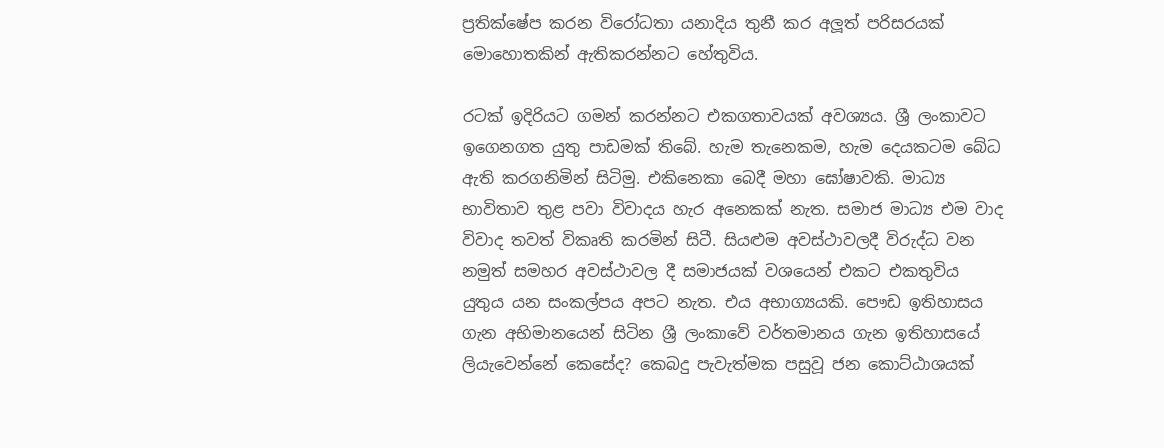ප්‍රතික්ෂේප කරන විරෝධතා යනාදිය තුනී කර අලූත් පරිසරයක් මොහොතකින් ඇතිකරන්නට හේතුවිය.

රටක් ඉදිරියට ගමන් කරන්නට එකගතාවයක් අවශ්‍යය. ශ්‍රී ලංකාවට ඉගෙනගත යුතු පාඩමක් තිබේ. හැම තැනෙකම, හැම දෙයකටම බේධ ඇති කරගනිමින් සිටිමු. එකිනෙකා බෙදී මහා ඝෝෂාවකි. මාධ්‍ය භාවිතාව තුළ පවා විවාදය හැර අනෙකක් නැත. සමාජ මාධ්‍ය එම වාද විවාද තවත් විකෘති කරමින් සිටී. සියළුම අවස්ථාවලදී විරුද්ධ වන නමුත් සමහර අවස්ථාවල දී සමාජයක් වශයෙන් එකට එකතුවිය යුතුය යන සංකල්පය අපට නැත. එය අභාග්‍යයකි. පෞඩ ඉතිහාසය ගැන අභිමානයෙන් සිටින ශ්‍රී ලංකාවේ වර්තමානය ගැන ඉතිහාසයේ ලියැවෙන්නේ කෙසේද? කෙබදු පැවැත්මක පසුවූ ජන කොට්ඨාශයක්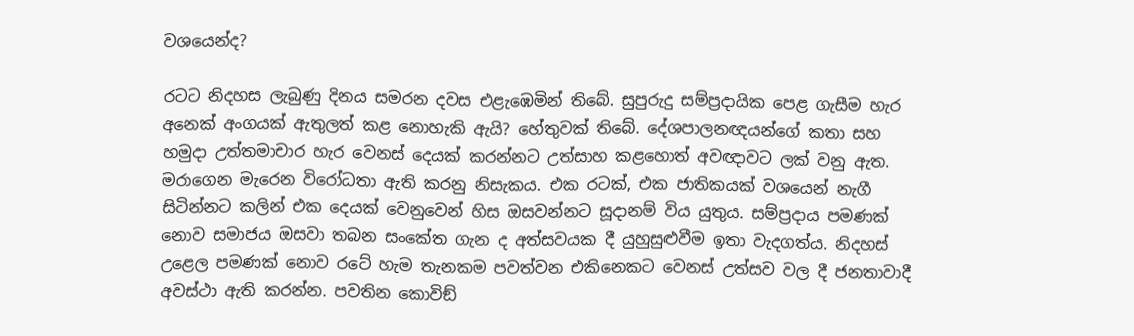වශයෙන්ද?

රටට නිදහස ලැබුණු දිනය සමරන දවස එළැඹෙමින් තිබේ. සුපුරුදු සම්ප්‍රදායික පෙළ ගැසීම හැර අනෙක් අංගයක් ඇතුලත් කළ නොහැකි ඇයි? හේතුවක් තිබේ. දේශපාලනඥයන්ගේ කතා සහ හමුදා උත්තමාචාර හැර වෙනස් දෙයක් කරන්නට උත්සාහ කළහොත් අවඥාවට ලක් වනු ඇත. මරාගෙන මැරෙන විරෝධතා ඇති කරනු නිසැකය. එක රටක්, එක ජාතිකයක් වශයෙන් නැගී සිටින්නට කලින් එක දෙයක් වෙනුවෙන් හිස ඔසවන්නට සූදානම් විය යුතුය. සම්ප්‍රදාය පමණක් නොව සමාජය ඔසවා තබන සංකේත ගැන ද අත්සවයක දී යුහුසුළුවීම ඉතා වැදගත්ය. නිදහස් උළෙල පමණක් නොව රටේ හැම තැනකම පවත්වන එකිනෙකට වෙනස් උත්සව වල දී ජනතාවාදී අවස්ථා ඇති කරන්න. පවතින කොවිඞ්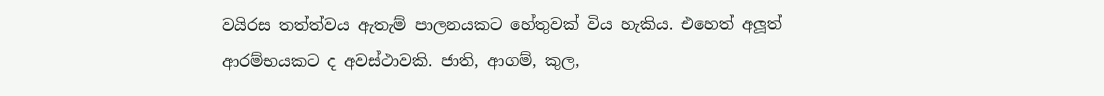වයිරස තත්ත්වය ඇතැම් පාලනයකට හේතුවක් විය හැකිය. එහෙත් අලූත් ආරම්භයකට ද අවස්ථාවකි. ජාති, ආගම්, කුල,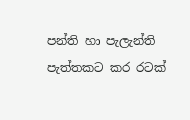පන්ති හා පැලැන්ති පැත්තකට කර රටක්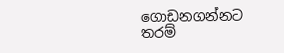ගොඩනගන්නට තරම්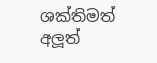ශක්තිමත් අලූත්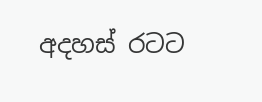අදහස් රටට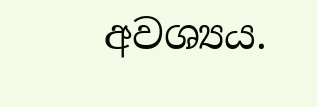අවශ්‍යය.